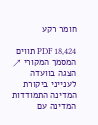חומר רקע

PDF 18,424 תווים המסמך המקורי ↗
הצגה בוועדה לענייני ביקורת המדינה התמודדות המדינה עם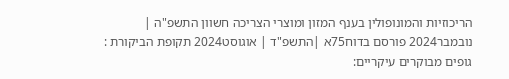הריכוזיות והמונופולין בענף המזון ומוצרי הצריכה חשוון התשפ"ה | נובמבר2024 פורסם בדוח75א |התשפ"ד | אוגוסט2024 תקופת הביקורת : גופים מבוקרים עיקריים: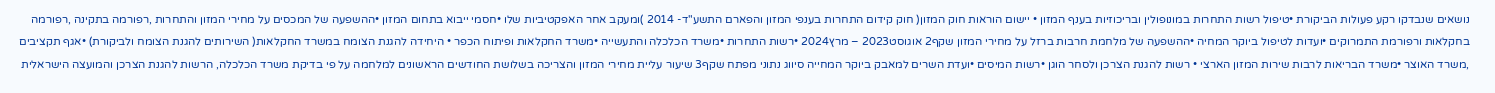נושאים שנבדקו רקע פעולות הביקורת •טיפול רשות התחרות במונופולין ובריכוזיות בענף המזון • יישום הוראות חוק המזון( חוק קידום התחרות בענפי המזון והפארם התשע"ד- 2014 )ומעקב אחר האפקטיביות שלו •חסמי ייבוא בתחום המזון •ההשפעה של המכסים על מחירי המזון והתחרות ,רפורמה בתקינה ,רפורמה בחקלאות ורפורמת התמרוקים •ועדות לטיפול ביוקר המחיה •ההשפעה של מלחמת חרבות ברזל על מחירי המזון שקף2 אוגוסט2023 – מרץ2024 •רשות התחרות •משרד הכלכלה והתעשייה •משרד החקלאות ופיתוח הכפר • היחידה להגנת הצומח במשרד החקלאות( השירותים להגנת הצומח ולביקורת) •אגף תקציבים ,משרד האוצר •משרד הבריאות לרבות שירות המזון הארצי • רשות להגנת הצרכן ולסחר הוגן •רשות המיסים •ועדת השרים למאבק ביוקר המחייה סיווג נתוני מפתח שקף3 שיעור עליית מחירי המזון והצריכה בשלושת החודשים הראשונים למלחמה על פי בדיקת משרד הכלכלה, הרשות להגנת הצרכן והמועצה הישראלית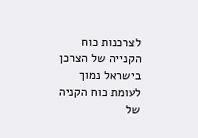לצרכנות כוח הקנייה של הצרכן בישראל נמוך לעומת כוח הקניה של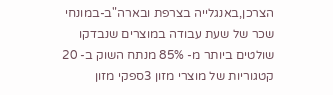הצרכן,באנגלייה בצרפת ובארה"ב-במונחי שכר של שעת עבודה במוצרים שנבדקו שולטים ביותר מ- 85% מנתח השוק ב- 20 קטגוריות של מוצרי מזון 3ספקי מזון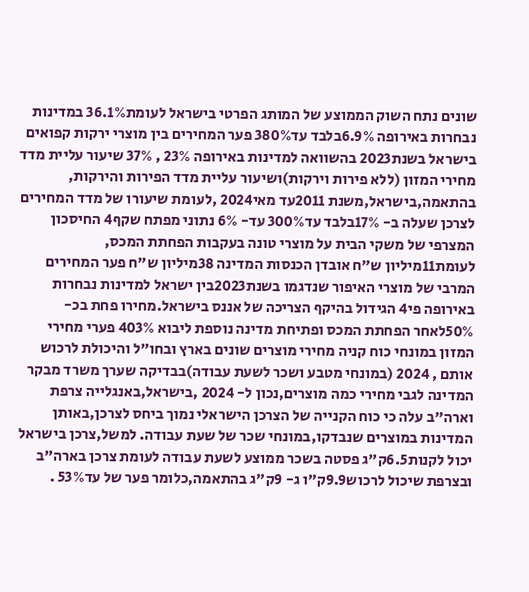שונים נתח השוק הממוצע של המותג הפרטי בישראל לעומת36.1% במדינות נבחרות באירופה 6.9%בלבד עד380% פער המחירים בין מוצרי ירקות קפואים בישראל בשנת2023 בהשוואה למדינות באירופה 23% , 37% שיעור עליית מדד מחירי המזון (ללא פירות וירקות)ושיעור עליית מדד הפירות והירקות, בהתאמה,בישראל,משנת 2011עד מאי2024 ,לעומת שיעורו של מדד המחירים לצרכן שעלה ב- 17%בלבד עד300% עד- 6% נתוני מפתח שקף4 החיסכון המצרפי של משקי הבית על מוצרי טונה בעקבות הפחתת המכס, לעומת11מיליון ש"ח אובדן הכנסות המדינה 38מיליון ש"ח פער המחירים המרבי של מוצרי האיפור שנדגמו בשנת2023בין ישראל למדינות נבחרות באירופה פי4 הגידול בהיקף הצריכה של אננס בישראל.מחירו פחת בכ- 50%לאחר הפחתת המכס ופתיחת מדינה נוספת ליבוא 403% פערי מחירי המזון במונחי כוח קניה מחירי מוצרים שונים בארץ ובחו"ל והיכולת לרכוש אותם , 2024 (במונחי מטבע ושכר לשעת עבודה)בבדיקה שערך משרד מבקר המדינה לגבי מחירי כמה מוצרים,נכון ל- 2024 ,בישראל,באנגלייה צרפת וארה"ב עלה כי כוח הקנייה של הצרכן הישראלי נמוך ביחס לצרכן,באותן המדינות במוצרים שנבדקו,במונחי שכר של שעת עבודה. למשל,צרכן בישראל יכול לקנות6.5ק"ג פסטה בשכר ממוצע לשעת עבודה לעומת צרכן בארה"ב ובצרפת שיכול לרכוש9.9ק"ו ג- 9ק"ג בהתאמה,כלומר פער של עד53% .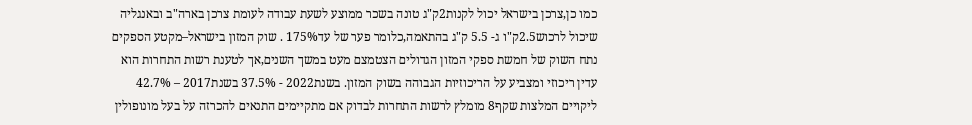כמו כן,צרכן בישראל יכול לקנות2ק"ג טונה בשכר ממוצע לשעת עבודה לעומת צרכן בארה"ב ובאנגליה שיכול לרכוש2.5ק"ו ג- 5.5 ק"ג בהתאמה,כלומר פער של עד175% . שוק המזון בישראל–מקטע הספקים נתח השוק של חמשת ספקי המזון הגדולים הצטמצם מעט במשך השנים,אך לטענת רשות התחרות הוא עדין ריכוזי ומצביע על הריכוזיות הגבוהה בשוק המזון. בשנת2022 - 37.5% בשנת2017 – 42.7% ליקויים המלצות שקף8 מומלץ לרשות התחרות לבדוק אם מתקיימים התנאים להכרזה על בעל מונופולין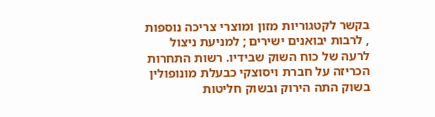בקשר לקטגוריות מזון ומוצרי צריכה נוספות , לרבות יבואנים ישירים ; למניעת ניצול לרעה של כוח השוק שבידיו. רשות התחרות הכריזה על חברת ויסוצקי כבעלת מונופולין בשוק התה הירוק ובשוק חליטות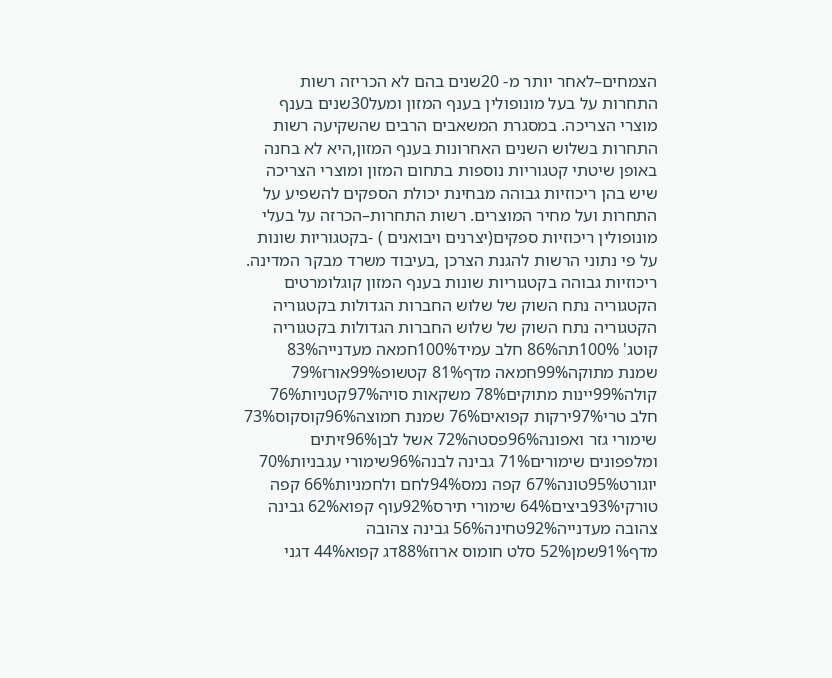הצמחים–לאחר יותר מ- 20שנים בהם לא הכריזה רשות התחרות על בעל מונופולין בענף המזון ומעל30שנים בענף מוצרי הצריכה. במסגרת המשאבים הרבים שהשקיעה רשות התחרות בשלוש השנים האחרונות בענף המזון,היא לא בחנה באופן שיטתי קטגוריות נוספות בתחום המזון ומוצרי הצריכה שיש בהן ריכוזיות גבוהה מבחינת יכולת הספקים להשפיע על התחרות ועל מחיר המוצרים. רשות התחרות–הכרזה על בעלי מונופולין ריכוזיות ספקים(יצרנים ויבואנים ) -בקטגוריות שונות על פי נתוני הרשות להגנת הצרכן ,בעיבוד משרד מבקר המדינה. ריכוזיות גבוהה בקטגוריות שונות בענף המזון קוגלומרטים הקטגוריה נתח השוק של שלוש החברות הגדולות בקטגוריה הקטגוריה נתח השוק של שלוש החברות הגדולות בקטגוריה קוטג' 100%תה86% חלב עמיד100%חמאה מעדנייה83% שמנת מתוקה99%חמאה מדף81% קטשופ99%אורז79% קולה99%יינות מתוקים78% משקאות סויה97%קטניות76% חלב טרי97%ירקות קפואים76% שמנת חמוצה96%קוסקוס73% שימורי גזר ואפונה96%פסטה72% אשל לבן96%זיתים ומלפפונים שימורים71% גבינה לבנה96%שימורי עגבניות70% יוגורט95%טונה67% קפה נמס94%לחם ולחמניות66% קפה טורקי93%ביצים64% שימורי תירס92%עוף קפוא62% גבינה צהובה מעדנייה92%טחינה56% גבינה צהובה מדף91%שמן52% סלט חומוס ארוז88%דג קפוא44% דגני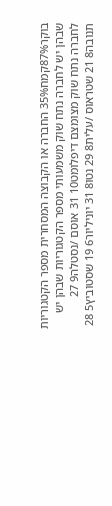בוקר87%קמח35% החברה או הקבוצה המסחרית מספר הקטגוריות שבהן יש לחברה נתח שוק משמעותי מספר הקטגוריות שבהן יש לחברה נתח שוק מצומצם דיפלומט10 31 אוסם /נסטלה9 27 תנובה8 21 שטראוס /עלית8 29 נטו8 31 יוניליור6 19 שסטוביץ5 28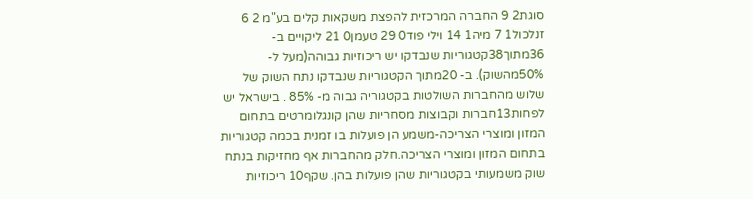סוגת2 9 החברה המרכזית להפצת משקאות קלים בע"מ 2 6 זנלכול1 7 מיה1 14 וילי פוד0 29 טעמן0 21 ליקויים ב- 36מתוך38קטגוריות שנבדקו יש ריכוזיות גבוהה(מעל ל- 50%מהשוק). ב- 20מתוך הקטגוריות שנבדקו נתח השוק של שלוש מהחברות השולטות בקטגוריה גבוה מ- 85% . בישראל יש לפחות13חברות וקבוצות מסחריות שהן קונגלומרטים בתחום המזון ומוצרי הצריכה-משמע הן פועלות בו זמנית בכמה קטגוריות בתחום המזון ומוצרי הצריכה.חלק מהחברות אף מחזיקות בנתח שוק משמעותי בקטגוריות שהן פועלות בהן. שקף10 ריכוזיות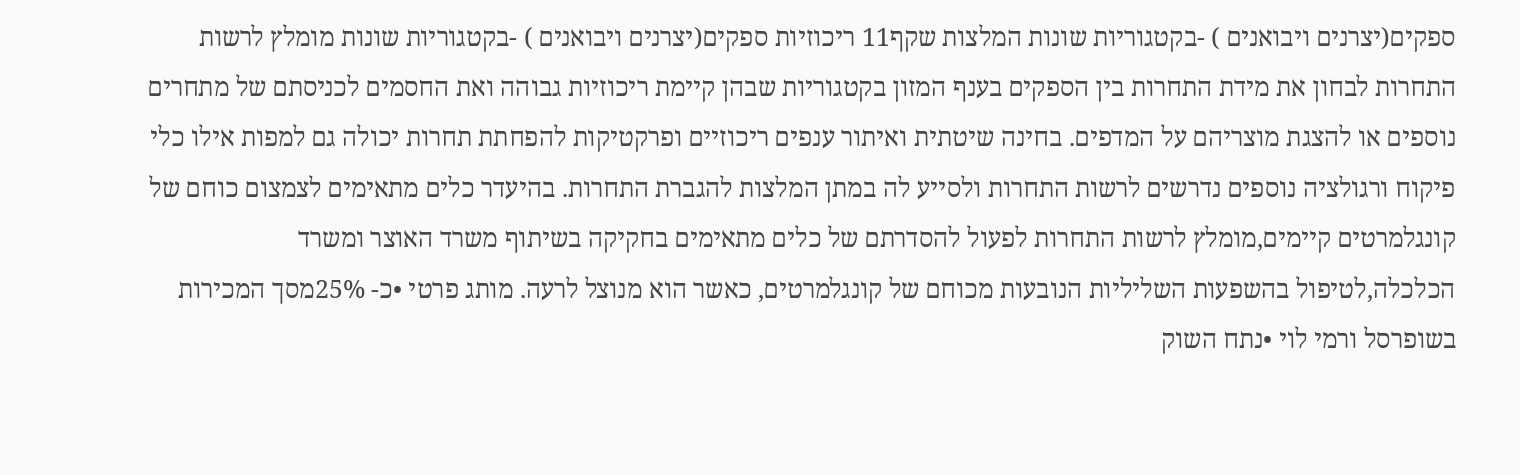ספקים(יצרנים ויבואנים ) -בקטגוריות שונות המלצות שקף11 ריכוזיות ספקים(יצרנים ויבואנים ) -בקטגוריות שונות מומלץ לרשות התחרות לבחון את מידת התחרות בין הספקים בענף המזון בקטגוריות שבהן קיימת ריכוזיות גבוהה ואת החסמים לכניסתם של מתחרים נוספים או להצגת מוצריהם על המדפים. בחינה שיטתית ואיתור ענפים ריכוזיים ופרקטיקות להפחתת תחרות יכולה גם למפות אילו כלי פיקוח ורגולציה נוספים נדרשים לרשות התחרות ולסייע לה במתן המלצות להגברת התחרות. בהיעדר כלים מתאימים לצמצום כוחם של קונגלמרטים קיימים,מומלץ לרשות התחרות לפעול להסדרתם של כלים מתאימים בחקיקה בשיתוף משרד האוצר ומשרד הכלכלה,לטיפול בהשפעות השליליות הנובעות מכוחם של קונגלמרטים, כאשר הוא מנוצל לרעה. מותג פרטי •כ- 25%מסך המכירות בשופרסל ורמי לוי •נתח השוק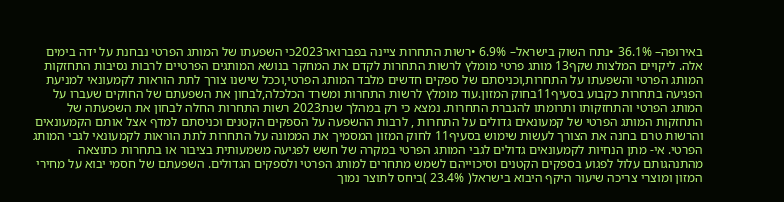באירופה– 36.1% •נתח השוק בישראל– 6.9% •רשות התחרות ציינה בפברואר2023כי השפעתו של המותג הפרטי נבחנת על ידה בימים אלה. ליקויים המלצות שקף13 מותג פרטי מומלץ לרשות התחרות לקדם את המחקר בנושא המותגים הפרטיים לרבות נסיבות התחזקות המותג הפרטי והשפעתו על התחרות,וכניסתם של ספקים חדשים מלבד המותג הפרטי,וככל שישנו צורך לתת הוראות לקמעונאי למניעת הפגיעה בתחרות כקבוע בסעיף11בחוק המזון.עוד מומלץ לרשות התחרות ומשרד הכלכלה,לבחון את השפעתם של החוקים שעברו על המותג הפרטי והתחזקותו ותרומתו להגברת התחרות. נמצא כי רק במהלך שנת2023 רשות התחרות החלה לבחון את השפעתה של התחזקות המותג הפרטי של קמעונאים גדולים על התחרות , לרבות ההשפעה על הספקים הקטנים וכניסתם למדף אצל אותם הקמעונאים והרשות טרם בחנה את הצורך לעשות שימוש בסעיף11 לחוק המזון המסמיך את הממונה על התחרות לתת הוראות לקמעונאי לגבי המותג הפרטי. אי- מתן הנחיות לקמעונאים גדולים לגבי המותג הפרטי במקרה של חשש לפגיעה משמעותית בציבור או בתחרות כתוצאה מהתנהגותם עלול לפגוע בספקים הקטנים וסיכוייהם לשמש מתחרים למותג הפרטי ולספקים הגדולים. השפעתם של חסמי יבוא על מחירי המזון ומוצרי צריכה שיעור היקף היבוא בישראל( 23.4% )ביחס לתוצר נמוך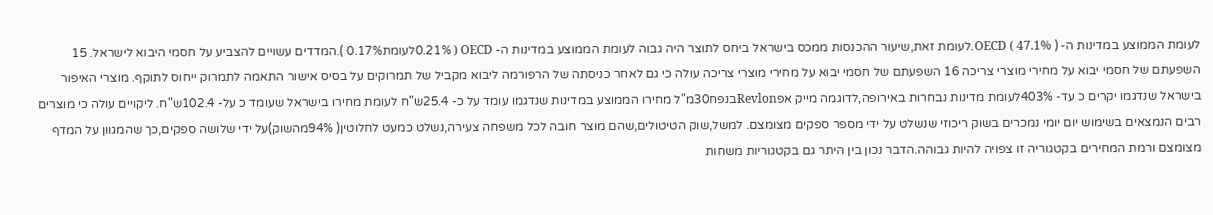לעומת הממוצע במדינות ה- OECD ( 47.1% ).לעומת זאת,שיעור ההכנסות ממכס בישראל ביחס לתוצר היה גבוה לעומת הממוצע במדינות ה- OECD ( 0.21%לעומת0.17% ).המדדים עשויים להצביע על חסמי היבוא לישראל. 15 השפעתם של חסמי יבוא על מחירי מוצרי צריכה 16 השפעתם של חסמי יבוא על מחירי מוצרי צריכה עולה כי גם לאחר כניסתה של הרפורמה ליבוא מקביל של תמרוקים על בסיס אישור התאמה לתמרוק ייחוס לתוקף. מוצרי האיפור בישראל שנדגמו יקרים כ עד- 403%לעומת מדינות נבחרות באירופה,לדוגמה מייק אפRevlonבנפח30מ"ל מחירו הממוצע במדינות שנדגמו עומד על כ- 25.4ש"ח לעומת מחירו בישראל שעומד כ על- 102.4ש"ח. ליקויים עולה כי מוצרים רבים הנמצאים בשימוש יום יומי נמכרים בשוק ריכוזי שנשלט על ידי מספר ספקים מצומצם. למשל,שוק הטיטולים,שהם מוצר חובה לכל משפחה צעירה,נשלט כמעט לחלוטין( 94%מהשוק)על ידי שלושה ספקים,כך שהמגוון על המדף מצומצם ורמת המחירים בקטגוריה זו צפויה להיות גבוהה.הדבר נכון בין היתר גם בקטגוריות משחות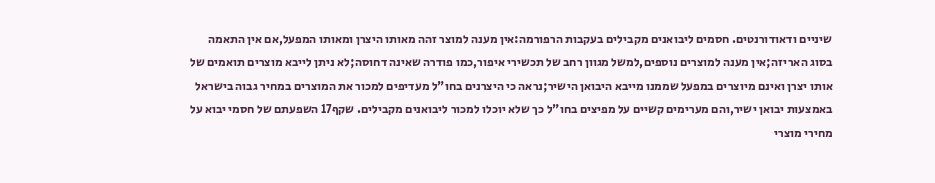שיניים ודאודורנטים. חסמים ליבואנים מקבילים בעקבות הרפורמה:אין מענה למוצר זהה מאותו היצרן ומאותו המפעל,אם אין התאמה בסוג האריזה;אין מענה למוצרים נוספים,למשל מגוון רחב של תכשירי איפור,כמו פודרה שאינה דחוסה;לא ניתן לייבא מוצרים תואמים של אותו יצרן ואינם מיוצרים במפעל שממנו מייבא היבואן הישיר;נראה כי היצרנים בחו"ל מעדיפים למכור את המוצרים במחיר גבוה בישראל באמצעות יבואן ישיר,והם מערימים קשיים על מפיצים בחו"ל כך שלא יוכלו למכור ליבואנים מקבילים. שקף17 השפעתם של חסמי יבוא על מחירי מוצרי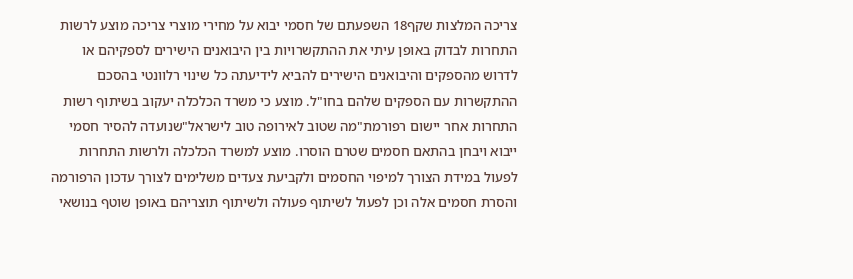צריכה המלצות שקף18 השפעתם של חסמי יבוא על מחירי מוצרי צריכה מוצע לרשות התחרות לבדוק באופן עיתי את ההתקשרויות בין היבואנים הישירים לספקיהם או לדרוש מהספקים והיבואנים הישירים להביא לידיעתה כל שינוי רלוונטי בהסכם ההתקשרות עם הספקים שלהם בחו"ל. מוצע כי משרד הכלכלה יעקוב בשיתוף רשות התחרות אחר יישום רפורמת"מה שטוב לאירופה טוב לישראל"שנועדה להסיר חסמי ייבוא ויבחן בהתאם חסמים שטרם הוסרו. מוצע למשרד הכלכלה ולרשות התחרות לפעול במידת הצורך למיפוי החסמים ולקביעת צעדים משלימים לצורך עדכון הרפורמה והסרת חסמים אלה וכן לפעול לשיתוף פעולה ולשיתוף תוצריהם באופן שוטף בנושאי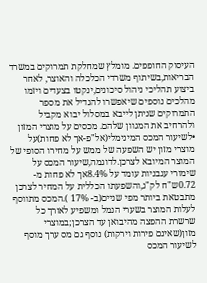העיסוק החופפים. מומלץ שמחלקת תמרוקים במשרד הבריאות,בשיתוף משרדי הכלכלה והאוצר, לאחר ביצוע תהליכי ניהול סיכונים,ינקטו בצעדים ויזמו מהלכים נוספים שיאפשרו להגדיל את מספר התמרוקים שניתן לייבא במסלול יבוא מקביל ולהרחיב את המגוון שלהם. מכסים על מוצרי המזון •לשיעור המכס המינימלי(אל"פ-אך לא פחות)על מוצרי מזון יש השפעה של ממש על מחירו הסופי של המוצר המיובא לצרכן.לדוגמה,שיעור המכס על שימורי עגבניות עומד על 8.4%אך לא פחות מ- 0.72ש"ח לק"ג,והשפעתו הכללית על המחיר לצרכן מתבטאת ביותר מפי שניים(ב- 17% ).המכס מתווסף לעלות המוצר בשערי הנמל ומשפיע לאורך כל שרשרת ההפצה מהיבואן עד הצרכן;במוצרי מזון(שאינם פירות וירקות) נוסף גם מס ערך מוסף לשיעור המכס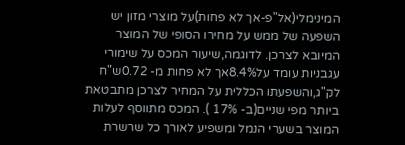המינימלי(אל"פ-אך לא פחות)על מוצרי מזון יש השפעה של ממש על מחירו הסופי של המוצר המיובא לצרכן. לדוגמה,שיעור המכס על שימורי עגבניות עומד על8.4%אך לא פחות מ- 0.72ש"ח לק"ג,והשפעתו הכללית על המחיר לצרכן מתבטאת ביותר מפי שניים(ב- 17% ). המכס מתווסף לעלות המוצר בשערי הנמל ומשפיע לאורך כל שרשרת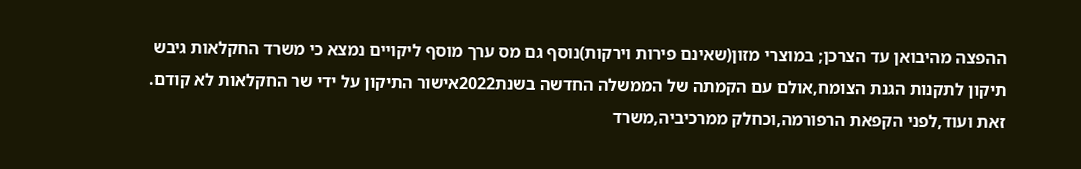ההפצה מהיבואן עד הצרכן; במוצרי מזון(שאינם פירות וירקות)נוסף גם מס ערך מוסף ליקויים נמצא כי משרד החקלאות גיבש תיקון לתקנות הגנת הצומח,אולם עם הקמתה של הממשלה החדשה בשנת2022אישור התיקון על ידי שר החקלאות לא קודם. זאת ועוד,לפני הקפאת הרפורמה,וכחלק ממרכיביה,משרד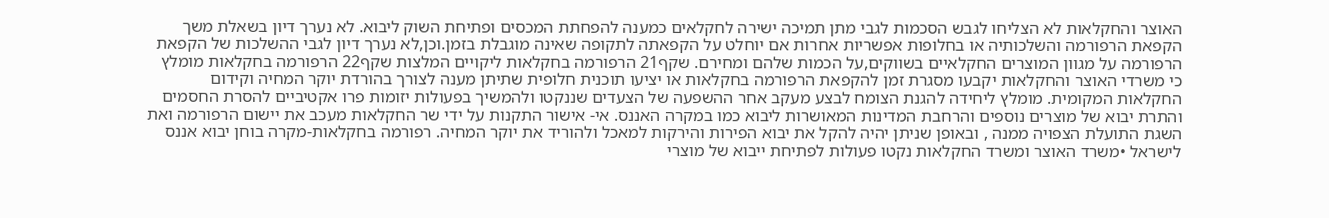האוצר והחקלאות לא הצליחו לגבש הסכמות לגבי מתן תמיכה ישירה לחקלאים כמענה להפחתת המכסים ופתיחת השוק ליבוא. לא נערך דיון בשאלת משך הקפאת הרפורמה והשלכותיה או בחלופות אפשריות אחרות אם יוחלט על הקפאתה לתקופה שאינה מוגבלת בזמן.וכן,לא נערך דיון לגבי ההשלכות של הקפאת הרפורמה על מגוון המוצרים החקלאיים בשווקים,על הכמות שלהם ומחירם. שקף21 הרפורמה בחקלאות ליקויים המלצות שקף22 הרפורמה בחקלאות מומלץ כי משרדי האוצר והחקלאות יקבעו מסגרת זמן להקפאת הרפורמה בחקלאות או יציעו תוכנית חלופית שתיתן מענה לצורך בהורדת יוקר המחיה וקידום החקלאות המקומית. מומלץ ליחידה להגנת הצומח לבצע מעקב אחר ההשפעה של הצעדים שננקטו ולהמשיך בפעולות יזומות פרו אקטיביים להסרת החסמים והתרת יבוא של מוצרים נוספים והרחבת המדינות המאושרות ליבוא כמו במקרה האננס. אי- אישור התקנות על ידי שר החקלאות מעכב את יישום הרפורמה ואת השגת התועלת הצפויה ממנה , ובאופן שניתן יהיה להקל את יבוא הפירות והירקות למאכל ולהוריד את יוקר המחיה. רפורמה בחקלאות-מקרה בוחן יבוא אננס לישראל •משרד האוצר ומשרד החקלאות נקטו פעולות לפתיחת ייבוא של מוצרי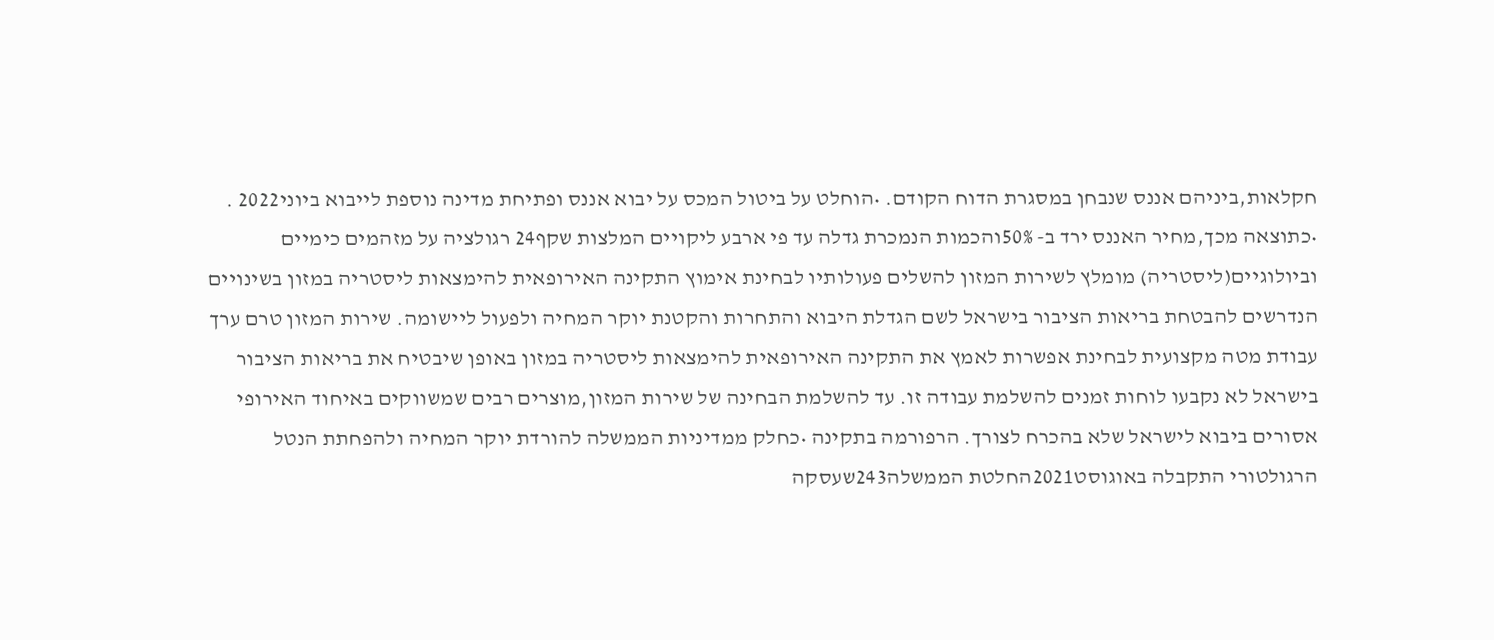חקלאות,ביניהם אננס שנבחן במסגרת הדוח הקודם. •הוחלט על ביטול המכס על יבוא אננס ופתיחת מדינה נוספת לייבוא ביוני2022 . •כתוצאה מכך,מחיר האננס ירד ב- 50%והכמות הנמכרת גדלה עד פי ארבע ליקויים המלצות שקף24 רגולציה על מזהמים כימיים וביולוגיים(ליסטריה) מומלץ לשירות המזון להשלים פעולותיו לבחינת אימוץ התקינה האירופאית להימצאות ליסטריה במזון בשינויים הנדרשים להבטחת בריאות הציבור בישראל לשם הגדלת היבוא והתחרות והקטנת יוקר המחיה ולפעול ליישומה. שירות המזון טרם ערך עבודת מטה מקצועית לבחינת אפשרות לאמץ את התקינה האירופאית להימצאות ליסטריה במזון באופן שיבטיח את בריאות הציבור בישראל לא נקבעו לוחות זמנים להשלמת עבודה זו. עד להשלמת הבחינה של שירות המזון,מוצרים רבים שמשווקים באיחוד האירופי אסורים ביבוא לישראל שלא בהכרח לצורך. הרפורמה בתקינה •כחלק ממדיניות הממשלה להורדת יוקר המחיה ולהפחתת הנטל הרגולטורי התקבלה באוגוסט2021החלטת הממשלה243שעסקה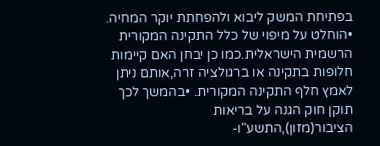בפתיחת המשק ליבוא ולהפחתת יוקר המחיה. •הוחלט על מיפוי של כלל התקינה המקורית הרשמית הישראלית.כמו כן יבחן האם קיימות חלופות בתקינה או ברגולציה זרה,אותם ניתן לאמץ חלף התקינה המקורית. •בהמשך לכך תוקן חוק הגנה על בריאות הציבור(מזון),התשע"ו-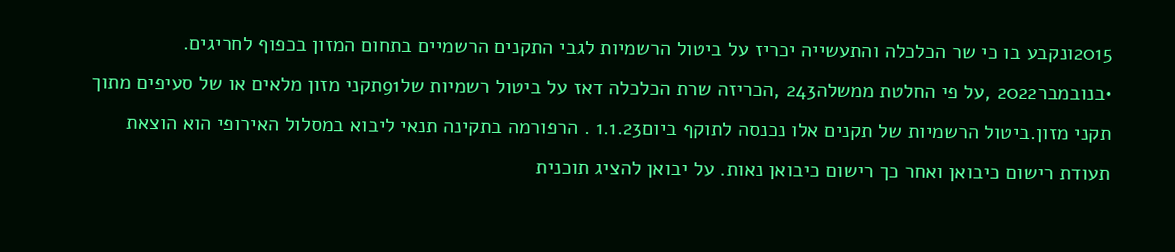2015ונקבע בו כי שר הכלכלה והתעשייה יכריז על ביטול הרשמיות לגבי התקנים הרשמיים בתחום המזון בכפוף לחריגים. •בנובמבר2022 ,על פי החלטת ממשלה243 ,הכריזה שרת הכלכלה דאז על ביטול רשמיות של91תקני מזון מלאים או של סעיפים מתוך תקני מזון.ביטול הרשמיות של תקנים אלו נכנסה לתוקף ביום1.1.23 . הרפורמה בתקינה תנאי ליבוא במסלול האירופי הוא הוצאת תעודת רישום כיבואן ואחר כך רישום כיבואן נאות. על יבואן להציג תוכנית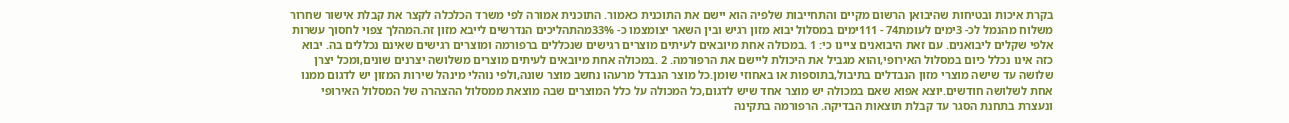בקרת איכות ובטיחות שהיבואן הרשום מקיים והתחייבות שלפיה הוא יישם את התוכנית כאמור. התוכנית אמורה לפי משרד הכלכלה לקצר את קבלת אישור שחרור משלוח מהנמל לכ- 3ימים לעומת74 - 111ימים במסלול יבוא מזון רגיש ובין השאר יצומצמו כ- 33%מהתהליכים הנדרשים לייבא מזון זה.המהלך צפוי לחסוך עשרות אלפי שקלים ליבואנים. עם זאת היבואנים ציינו כי: 1 .במכולה אחת מיובאים לעיתים מוצרים רגישים שנכללים ברפורמה ומוצרים רגישים שאינם נכללים בה. יבוא כזה אינו נכלל כיום במסלול האירופי,והוא מגביל את היכולת ליישם את הרפורמה. 2 .במכולה אחת מיובאים לעיתים מוצרים משלושה יצרנים שונים,ומכל יצרן שלושה עד שישה מוצרי מזון הנבדלים בתיבול,בתוספות או באחוזי שומן.כל מוצר הנבדל מרעהו נחשב מוצר שונה,ולפי נוהלי מינהל שירות המזון יש לדגום ממנו אחת לשלושה חודשים.יוצא אפוא שאם במכולה יש מוצר אחד שיש לדגום,כל המכולה על כלל המוצרים שבה מוצאת ממסלול ההצהרה של המסלול האירופי ונעצרת בתחנת הסגר עד קבלת תוצאות הבדיקה. הרפורמה בתקינה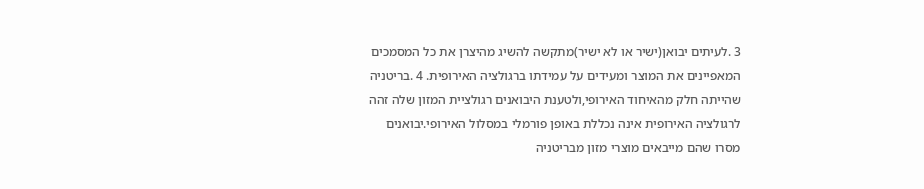3 .לעיתים יבואן(ישיר או לא ישיר)מתקשה להשיג מהיצרן את כל המסמכים המאפיינים את המוצר ומעידים על עמידתו ברגולציה האירופית. 4 .בריטניה שהייתה חלק מהאיחוד האירופי,ולטענת היבואנים רגולציית המזון שלה זהה לרגולציה האירופית אינה נכללת באופן פורמלי במסלול האירופי.יבואנים מסרו שהם מייבאים מוצרי מזון מבריטניה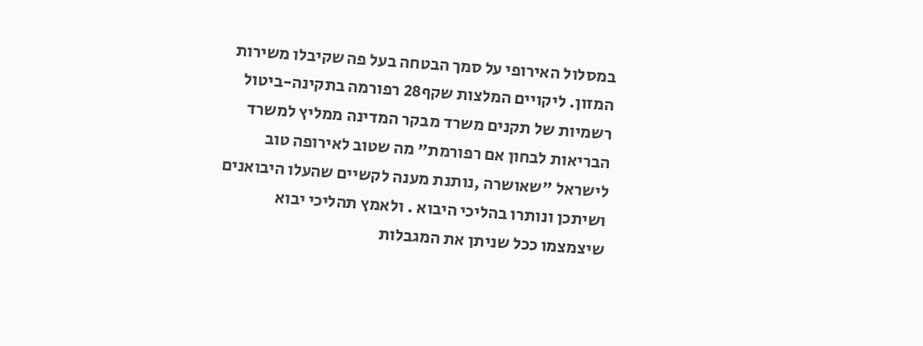במסלול האירופי על סמך הבטחה בעל פה שקיבלו משירות המזון. ליקויים המלצות שקף28 רפורמה בתקינה-ביטול רשמיות של תקנים משרד מבקר המדינה ממליץ למשרד הבריאות לבחון אם רפורמת" מה שטוב לאירופה טוב לישראל "שאושרה ,נותנת מענה לקשיים שהעלו היבואנים ושיתכן ונותרו בהליכי היבוא . ולאמץ תהליכי יבוא שיצמצמו ככל שניתן את המגבלות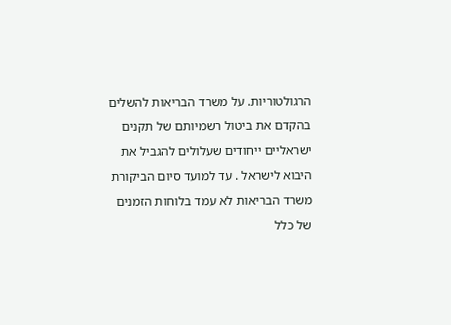הרגולטוריות. על משרד הבריאות להשלים בהקדם את ביטול רשמיותם של תקנים ישראליים ייחודים שעלולים להגביל את היבוא לישראל . עד למועד סיום הביקורת משרד הבריאות לא עמד בלוחות הזמנים של כלל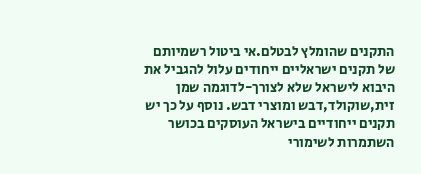התקנים שהומלץ לבטלם.אי ביטול רשמיותם של תקנים ישראליים ייחודים עלול להגביל את היבוא לישראל שלא לצורך-לדוגמה שמן זית,שוקולד,דבש ומוצרי דבש. נוסף על כך יש תקנים ייחודיים בישראל העוסקים בכושר השתמרות לשימורי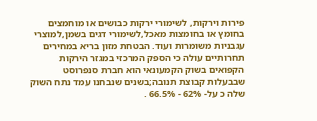פירות וירקות, לשימורי ירקות כבושים או מוחמצים בחומץ או בחומצות מאכל,לשימורי דגים בשמן,למוצרי עגבניות משומרות ועוד. הבטחת מזון בריא במחירים תחרותיים עולה כי הספק המרכזי במגזר הירקות הקפואים בשוק הקמעונאי הוא חברת סנפרוסט שבבעלות קבוצת תנובה;בשנים שנבחנו עמד נתח השוק שלה כ על- 62% - 66.5% .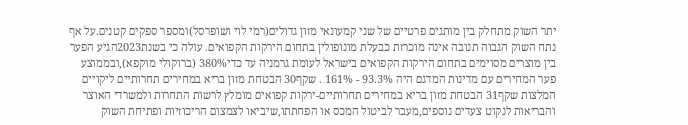יתר השוק מתחלק בין מותגים פרטיים של שני קמעונאי מזון גדולים(רמי לוי ושופרסל)ומספר ספקים קטנים.על אף נתח השוק הגבוה תנובה אינה מוכרזת כבעלת מונופולין בתחום הירקות הקפואים. עולה כי בשנת2023הגיע הפער בין מוצרים מסוימים בתחום הירקות הקפואים בישראל לעומת גרמניה עד כדי380% (ברוקולי מוקפא),ובממוצע פער המחירים עם מדינות המדגם היה 93.3% - 161% . שקף30 הבטחת מזון בריא במחירים תחרותיים ליקויים המלצות שקף31 הבטחת מזון בריא במחירים תחרותיים-ירקות קפואים מומלץ לרשות התחרות ולמשרדי האוצר והבריאות לנקוט צעדים נוספים,מעבר לביטול המכס או הפחתתו,שיביאו לצמצום הריכוזיות ופתיחת השוק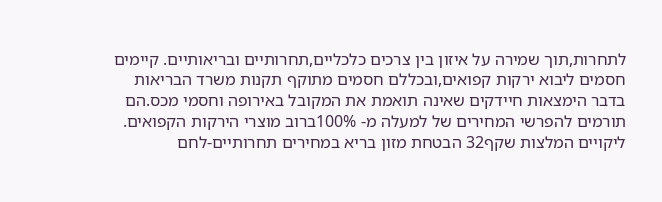לתחרות,תוך שמירה על איזון בין צרכים כלכליים,תחרותיים ובריאותיים. קיימים חסמים ליבוא ירקות קפואים,ובכללם חסמים מתוקף תקנות משרד הבריאות בדבר הימצאות חיידקים שאינה תואמת את המקובל באירופה וחסמי מכס.הם תורמים להפרשי המחירים של למעלה מ- 100%ברוב מוצרי הירקות הקפואים. ליקויים המלצות שקף32 הבטחת מזון בריא במחירים תחרותיים-לחם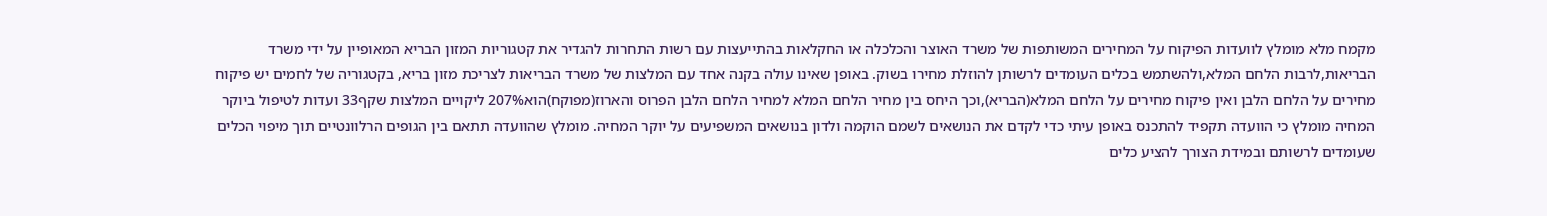מקמח מלא מומלץ לוועדות הפיקוח על המחירים המשותפות של משרד האוצר והכלכלה או החקלאות בהתייעצות עם רשות התחרות להגדיר את קטגוריות המזון הבריא המאופיין על ידי משרד הבריאות,לרבות הלחם המלא,ולהשתמש בכלים העומדים לרשותן להוזלת מחירו בשוק. באופן שאינו עולה בקנה אחד עם המלצות של משרד הבריאות לצריכת מזון בריא, בקטגוריה של לחמים יש פיקוח מחירים על הלחם הלבן ואין פיקוח מחירים על הלחם המלא(הבריא),וכך היחס בין מחיר הלחם המלא למחיר הלחם הלבן הפרוס והארוז(מפוקח)הוא207% ליקויים המלצות שקף33 ועדות לטיפול ביוקר המחיה מומלץ כי הוועדה תקפיד להתכנס באופן עיתי כדי לקדם את הנושאים לשמם הוקמה ולדון בנושאים המשפיעים על יוקר המחיה. מומלץ שהוועדה תתאם בין הגופים הרלוונטיים תוך מיפוי הכלים שעומדים לרשותם ובמידת הצורך להציע כלים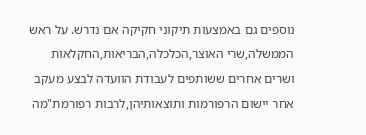נוספים גם באמצעות תיקוני חקיקה אם נדרש. על ראש הממשלה,שרי האוצר,הכלכלה,הבריאות,החקלאות ושרים אחרים ששותפים לעבודת הוועדה לבצע מעקב אחר יישום הרפורמות ותוצאותיהן,לרבות רפורמת"מה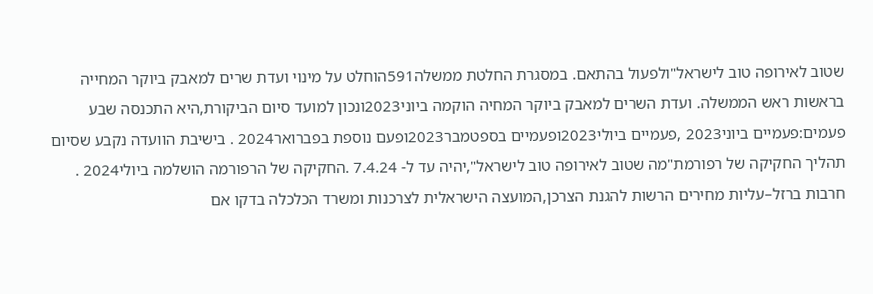שטוב לאירופה טוב לישראל"ולפעול בהתאם. במסגרת החלטת ממשלה591הוחלט על מינוי ועדת שרים למאבק ביוקר המחייה בראשות ראש הממשלה. ועדת השרים למאבק ביוקר המחיה הוקמה ביוני2023ונכון למועד סיום הביקורת,היא התכנסה שבע פעמים:פעמיים ביוני2023 ,פעמיים ביולי2023ופעמיים בספטמבר2023ופעם נוספת בפברואר2024 . בישיבת הוועדה נקבע שסיום תהליך החקיקה של רפורמת"מה שטוב לאירופה טוב לישראל",יהיה עד ל- 7.4.24 .החקיקה של הרפורמה הושלמה ביולי2024 . חרבות ברזל–עליות מחירים הרשות להגנת הצרכן,המועצה הישראלית לצרכנות ומשרד הכלכלה בדקו אם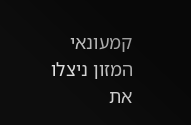קמעונאי המזון ניצלו את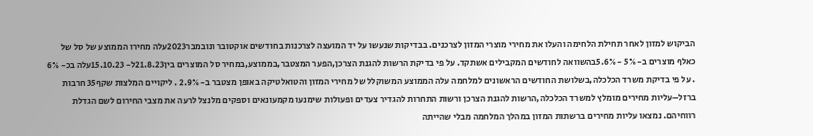הביקוש למזון לאחר תחילת הלחימה והעלו את מחירי מוצרי המזון לצרכנים. בבדיקות שנעשו על יד המועצה לצרכנות בחודשים אוקטובר ונובמבר2023עלה מחירו הממוצע של סל של כאלף מוצרים ב- 5% - 5.6%בהשוואה לחודשים המקבילים אשתקד. על פי בדיקת הרשות להגנת הצרכן,הפער המצטבר,בממוצע,במחיר סל המוצרים בין21.8.23ל- 15.10.23עלה בכ- 6% . על פי בדיקת משרד הכלכלה,בשלושת החודשים הראשונים למלחמה עלה הממוצע המשוקלל של מחירי המזון והטואלטיקה באופן מצטבר ב- 2.9% . ליקויים המלצות שקף35 חרבות ברזל–עליות מחירים מומלץ למשרד הכלכלה,הרשות להגנת הצרכן ורשות התחרות להגדיר צעדים ופעולות שימנעו מקמעונאים וספקים מלנצל לרעה את מצבי החירום לשם הגדלת רווחיהם. נמצאו עליות מחירים ברשתות המזון במהלך המלחמה מבלי שהייתה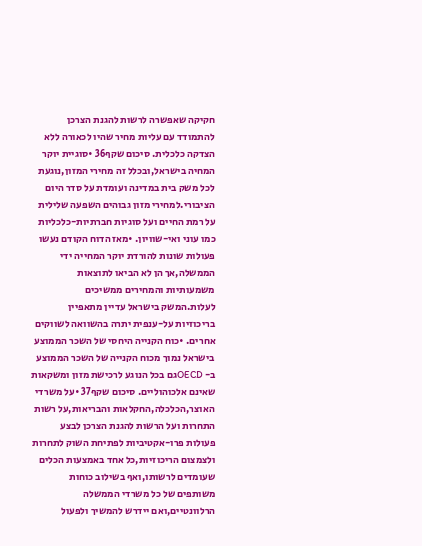חקיקה שאפשרה לרשות להגנת הצרכן להתמודד עם עליות מחיר שהיו לכאורה ללא הצדקה כלכלית. סיכום שקף36 •סוגיית יוקר המחיה בישראל,ובכלל זה מחירי המזון,נוגעת לכל משק בית במדינה ועומדת על סדר היום הציבורי.למחירי מזון גבוהים השפעה שלילית על רמת החיים ועל סוגיות חברתיות-כלכליות כמו עוני ואי-שוויון. •מאז הדוח הקודם נעשו פעולות שונות להורדת יוקר המחייה ידי הממשלה,אך הן לא הביאו לתוצאות משמעותיות והמחירים ממשיכים לעלות.המשק בישראל עדיין מתאפיין בריכוזיות על-ענפית יתרה בהשוואה לשווקים אחרים. •כוח הקנייה היחסי של השכר הממוצע בישראל נמוך מכוח הקנייה של השכר הממוצע ב- OECDגם בכל הנוגע לרכישת מזון ומשקאות שאינם אלכוהוליים. סיכום שקף37 •על משרדי האוצר,הכלכלה,החקלאות והבריאות,על רשות התחרות ועל הרשות להגנת הצרכן לבצע פעולות פרו-אקטיביות לפתיחת השוק לתחרות ולצמצום הריכוזיות,כל אחד באמצעות הכלים שעומדים לרשותו,ואף בשילוב כוחות משותפים של כל משרדי הממשלה הרלוונטיים,ואם יידרש להמשיך ולפעול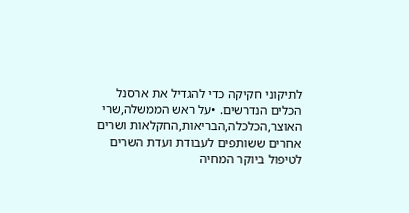לתיקוני חקיקה כדי להגדיל את ארסנל הכלים הנדרשים. •על ראש הממשלה,שרי האוצר,הכלכלה,הבריאות,החקלאות ושרים אחרים ששותפים לעבודת ועדת השרים לטיפול ביוקר המחיה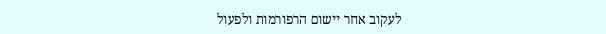לעקוב אחר יישום הרפורמות ולפעול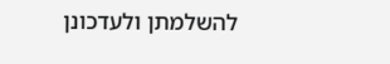להשלמתן ולעדכונן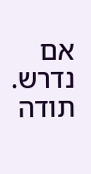אם נדרש. תודה